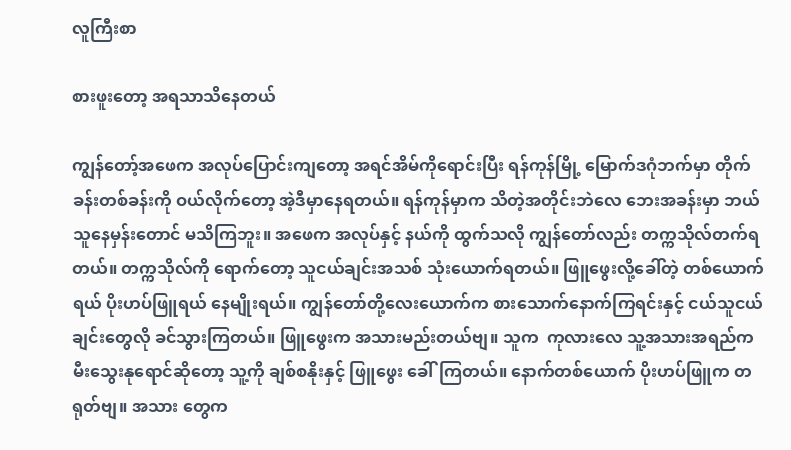လူကြီးစာ

စားဖူးတော့ အရသာသိနေတယ်

ကျွန်တော့်အဖေက အလုပ်ပြောင်းကျတော့ အရင်အိမ်ကိုရောင်းပြီး ရန်ကုန်မြို့ မြောက်ဒဂုံဘက်မှာ တိုက်ခန်းတစ်ခန်းကို ဝယ်လိုက်တော့ အဲ့ဒီမှာနေရတယ်။ ရန်ကုန်မှာက သိတဲ့အတိုင်းဘဲလေ ဘေးအခန်းမှာ ဘယ်သူနေမှန်းတောင် မသိကြဘူး။ အဖေက အလုပ်နှင့် နယ်ကို ထွက်သလို ကျွန်တော်လည်း တက္ကသိုလ်တက်ရတယ်။ တက္ကသိုလ်ကို ရောက်တော့ သူငယ်ချင်းအသစ် သုံးယောက်ရတယ်။ ဖြူဖွေးလို့ခေါ်တဲ့ တစ်ယောက်ရယ် ပိုးဟပ်ဖြူရယ် နေမျိုးရယ်။ ကျွန်တော်တို့လေးယောက်က စားသောက်နောက်ကြရင်းနှင့် ငယ်သူငယ်ချင်းတွေလို ခင်သွားကြတယ်။ ဖြူဖွေးက အသားမည်းတယ်ဗျ။ သူက  ကုလားလေ သူ့အသားအရည်က မီးသွေးနုရောင်ဆိုတော့ သူ့ကို ချစ်စနိုးနှင့် ဖြူဖွေး ခေါ်ကြတယ်။ နောက်တစ်ယောက် ပိုးဟပ်ဖြူက တရုတ်ဗျ။ အသား တွေက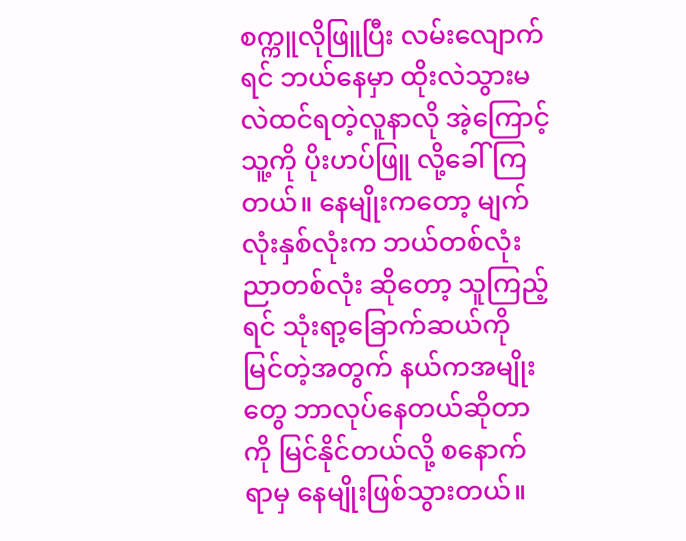စက္ကူလိုဖြူပြီး လမ်းလျောက်ရင် ဘယ်နေမှာ ထိုးလဲသွားမလဲထင်ရတဲ့လူနာလို အဲ့ကြောင့်သူ့ကို ပိုးဟပ်ဖြူ လို့ခေါ်ကြတယ်။ နေမျိုးကတော့ မျက်လုံးနှစ်လုံးက ဘယ်တစ်လုံးညာတစ်လုံး ဆိုတော့ သူကြည့်ရင် သုံးရာ့ခြောက်ဆယ်ကို မြင်တဲ့အတွက် နယ်ကအမျိုးတွေ ဘာလုပ်နေတယ်ဆိုတာကို မြင်နိုင်တယ်လို့ စနောက်ရာမှ နေမျိုးဖြစ်သွားတယ်။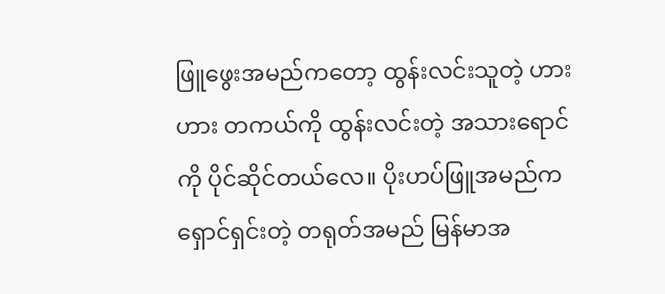ဖြူဖွေးအမည်ကတော့ ထွန်းလင်းသူတဲ့ ဟားဟား တကယ်ကို ထွန်းလင်းတဲ့ အသားရောင်ကို ပိုင်ဆိုင်တယ်လေ။ ပိုးဟပ်ဖြူအမည်က ရှောင်ရှင်းတဲ့ တရုတ်အမည် မြန်မာအ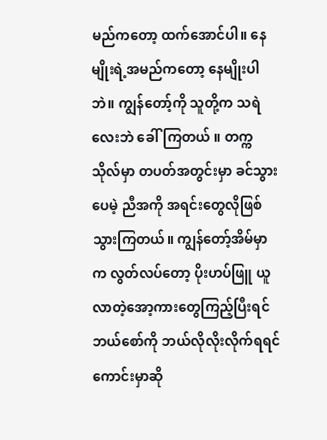မည်ကတော့ ထက်အောင်ပါ။ နေမျိုးရဲ့အမည်ကတော့ နေမျိုးပါဘဲ။ ကျွန်တော့်ကို သူတို့က သရဲလေးဘဲ ခေါ်ကြတယ် ။ တက္ကသိုလ်မှာ တပတ်အတွင်းမှာ ခင်သွားပေမဲ့ ညီအကို အရင်းတွေလိုဖြစ်သွားကြတယ်။ ကျွန်တော့်အိမ်မှာက လွတ်လပ်တော့ ပိုးဟပ်ဖြူ ယူလာတဲ့အော့ကားတွေကြည့်ပြီးရင် ဘယ်စော်ကို ဘယ်လိုလိုးလိုက်ရရင် ကောင်းမှာဆို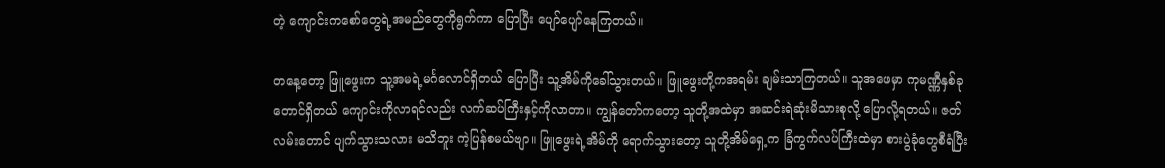တဲ့ ကျောင်းကစော်တွေရဲ့အမည်တွေကိုရွက်ကာ ပြောပြီး ပျော်ပျော်နေကြတယ်။

တနေ့တော့ ဖြူဖွေးက သူ့အမရဲ့မင်္ဂလောင်ရှိတယ် ပြောပြီး သူ့အိမ်ကိုခေါ်သွားတယ်။ ဖြူဖွေးတို့ကအရမ်း ချမ်းသာကြတယ်။ သူအဖေမှာ ကုမဏ္ဏီနှစ်ခုတောင်ရှိတယ် ကျောင်းကိုလာရင်လည်း လက်ဆပ်ကြီးနှင့်ကိုလာတာ။ ကျွန်တော်ကတော့ သူတို့အထဲမှာ အဆင်းရဲဆုံးမိသားစုလို့ ပြောလို့ရတယ်။ ဇတ်လမ်းတောင် ပျက်သွားသလား မသိဘူး ကဲ့ပြန်စမယ်ဗျာ။ ဖြူဖွေးရဲ့အိမ်ကို ရောက်သွားတော့ သူတို့အိမ်ရှေ့က ခြံကွက်လပ်ကြီးထဲမှာ စားပွဲခုံတွေစီရံပြီး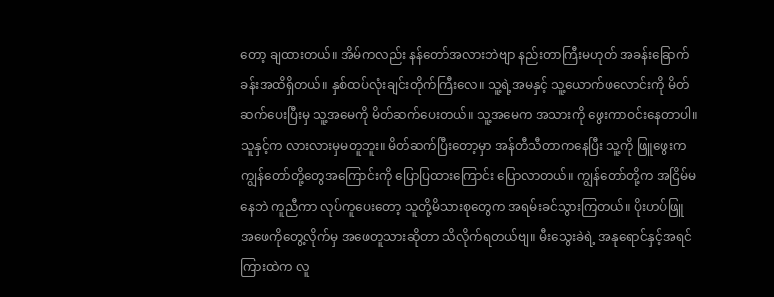တော့ ချထားတယ်။ အိမ်ကလည်း နန်တော်အလားဘဲဗျာ နည်းတာကြီးမဟုတ် အခန်းခြောက်ခန်းအထိရှိတယ်။ နှစ်ထပ်လုံးချင်းတိုက်ကြီးလေ။ သူ့ရဲ့အမနှင့် သူ့ယောက်ဖလောင်းကို မိတ်ဆက်ပေးပြီးမှ သူ့အမေကို မိတ်ဆက်ပေးတယ်။ သူ့အမေက အသားကို ဖွေးကာဝင်းနေတာပါ။ သူနှင့်က လားလားမှမတူဘူး။ မိတ်ဆက်ပြီးတော့မှာ အန်တီသီတာကနေပြီး သူ့ကို ဖြူဖွေးက ကျွန်တော်တို့တွေအကြောင်းကို ပြောပြထားကြောင်း ပြောလာတယ်။ ကျွန်တော်တို့က အငြိမ်မနေဘဲ ကူညီကာ လုပ်ကူပေးတော့ သူတို့မိသားစုတွေက အရမ်းခင်သွားကြတယ်။ ပိုးဟပ်ဖြူ အဖေကိုတွေ့လိုက်မှ အဖေတူသားဆိုတာ သိလိုက်ရတယ်ဗျ။ မီးသွေးခဲရဲ့ အနုရောင်နှင့်အရင်ကြားထဲက လူ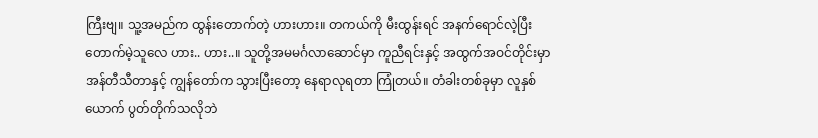ကြီးဗျ။ သူ့အမည်က ထွန်းတောက်တဲ့ ဟားဟား။ တကယ်ကို မီးထွန်းရင် အနက်ရောင်လဲ့ပြီး တောက်မဲ့သူလေ ဟား.. ဟား..။ သူတို့အမမင်္ဂလာဆောင်မှာ ကူညီရင်းနှင့် အထွက်အဝင်တိုင်းမှာ အန်တီသီတာနှင့် ကျွန်တော်က သွားပြီးတော့ နေရာလုရတာ ကြုံတယ်။ တံခါးတစ်ခုမှာ လူနှစ်ယောက် ပွတ်တိုက်သလိုဘဲ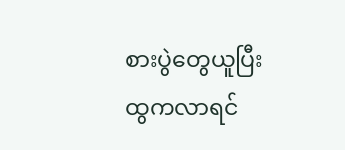စားပွဲတွေယူပြီး ထွကလာရင်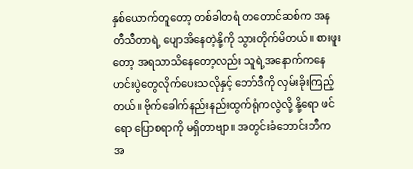နှစ်ယောက်တူတော့ တစ်ခါတရံ တတောင်ဆစ်က အနတီသီတာရဲ့ ပျောအိနေတဲ့နို့ကို သွားတိုက်မိတယ်။ စားဖူးတော့ အရသာသိနေတော့လည်း သူရဲ့အနောက်ကနေ ဟင်းပွဲတွေလိုက်ပေးသလိုနှင့် ဘော်ဒီကို လှမ်းခိုးကြည့်တယ်။ ဗိုက်ခေါက်နည်းနည်းထွက်ရုံကလွဲလို့ နို့ရော ဖင်ရော ပြောစရာကို မရှိတာဗျာ။ အတွင်းခံဘောင်းဘီက အ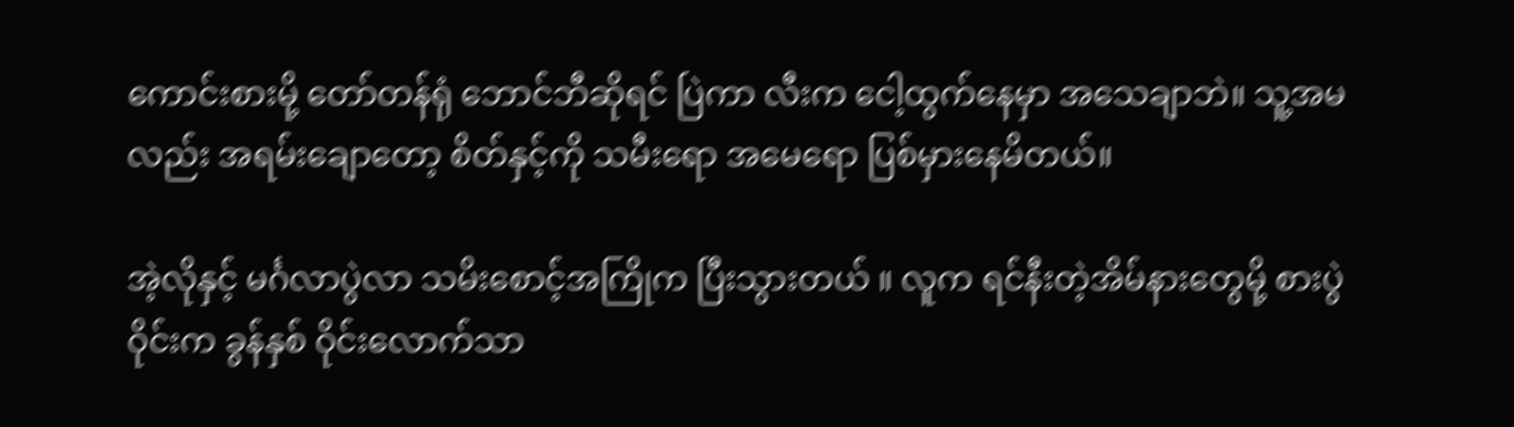ကောင်းစားမို့ တော်တန်ရုံ ဘောင်ဘီဆိုရင် ပြဲကာ လီးက ငေါ့ထွက်နေမှာ အသေချာဘဲ။ သူ့အမလည်း အရမ်းချောတော့ စိတ်နှင့်ကို သမီးရော အမေရော ပြစ်မှားနေမိတယ်။

အဲ့လိုနှင့် မင်္ဂလာပွဲလာ သမိးစောင့်အကြိုက ပြီးသွားတယ် ။ လူက ရင်နီးတဲ့အိမ်နားတွေမို့ စားပွဲဝိုင်းက ခွန်နှစ် ဝိုင်းလောက်သာ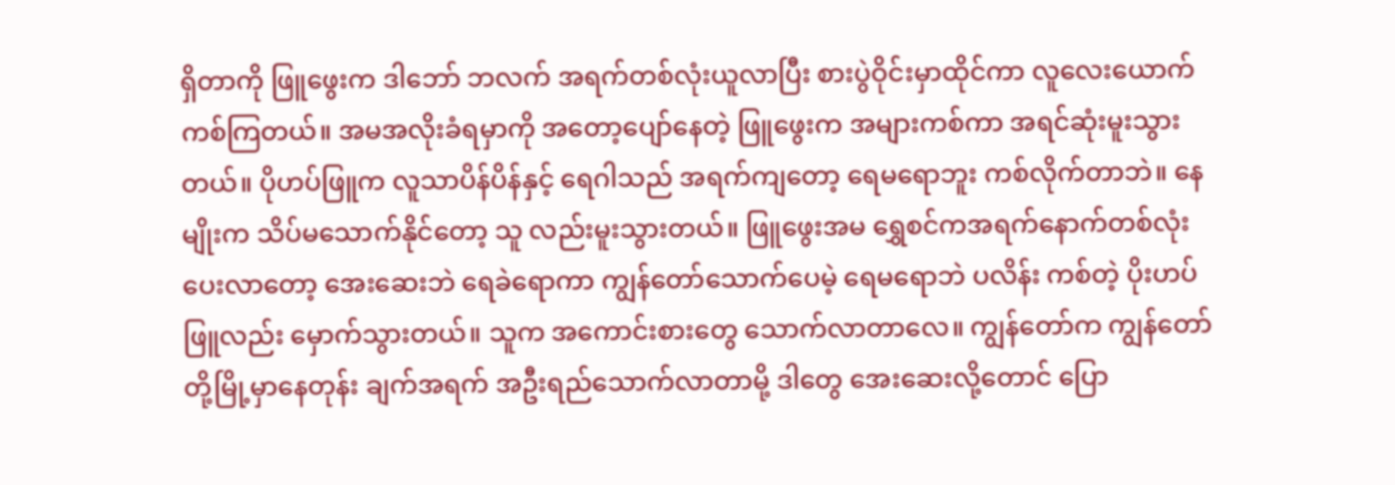ရှိတာကို ဖြူဖွေးက ဒါဘော် ဘလက် အရက်တစ်လုံးယူလာပြီး စားပွဲဝိုင်းမှာထိုင်ကာ လူလေးယောက်ကစ်ကြတယ်။ အမအလိုးခံရမှာကို အတော့ပျော်နေတဲ့ ဖြူဖွေးက အများကစ်ကာ အရင်ဆုံးမူးသွားတယ်။ ပိုဟပ်ဖြူက လူသာပိန်ပိန်နှင့် ရေဂါသည် အရက်ကျတော့ ရေမရောဘူး ကစ်လိုက်တာဘဲ။ နေမျိုးက သိပ်မသောက်နိုင်တော့ သူ လည်းမူးသွားတယ်။ ဖြူဖွေးအမ ရွှေစင်ကအရက်နောက်တစ်လုံးပေးလာတော့ အေးဆေးဘဲ ရေခဲရောကာ ကျွန်တော်သောက်ပေမဲ့ ရေမရောဘဲ ပလိန်း ကစ်တဲ့ ပိုးဟပ်ဖြူလည်း မှောက်သွားတယ်။ သူက အကောင်းစားတွေ သောက်လာတာလေ။ ကျွန်တော်က ကျွန်တော်တို့မြို့မှာနေတုန်း ချက်အရက် အဦးရည်သောက်လာတာမို့ ဒါတွေ အေးဆေးလို့တောင် ပြော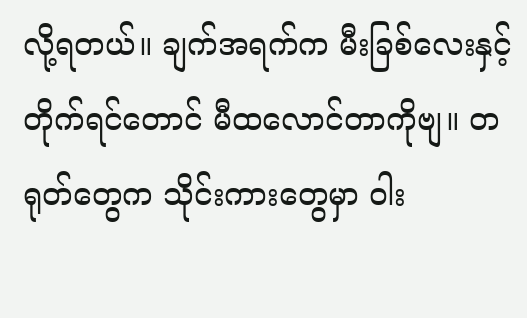လို့ရတယ်။ ချက်အရက်က မီးခြစ်လေးနှင့်တိုက်ရင်တောင် မီထလောင်တာကိုဗျ။ တရုတ်တွေက သိုင်းကားတွေမှာ ဝါး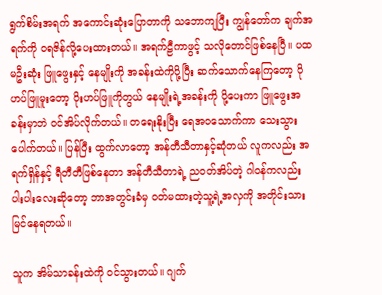ရွက်စိမ်းအရက် အကောင်းဆုံးပြောတာကို သဘောကျပြီး ကျွန်တော်က ချက်အရက်ကို ဝရဇိန်လို့ပေးထားတယ်။ အရက်ဠီကာဖွင့် သလိုတောင်ဖြစ်နေပြီ။ ပထမဦးဆုံး ဖြူဖွေးနှင့် နေမျိုးကို အခန်းထဲကိုပို့ပြီး ဆက်သောက်နေကြတော့ ပိုဟပ်ဖြူမူးတော့ ပိုးဟပ်ဖြူကိုတွယ် နေမျိုးရဲ့အခန်းကို ပို့ပေးကာ ဖြူဖွေးအခန်းမှာဘဲ ဝင်အိပ်လိုက်တယ်။ တရေးနိုးပြီး ရေအဝသောက်ကာ သေးသွားပေါက်တယ်။ ပြန်ပြီး ထွက်လာတော့ အန်တီသီတာနှင့်ဆုံတယ် လူကလည်း အရက်ရှိန်နှင့် ရီတီတီဖြစ်နေတာ အန်တီသီတာရဲ့ ညဝတ်အိပ်တဲ့ ဂါဝန်ကလည်း ပါးပါးလေးဆိုတော့ ဘာအတွင်းခံမှ ဝတ်မထားတဲ့သူ့ရဲ့အလှကို အတိုင်းသားမြင်နေရတယ်။

သူက အိမ်သာခန်းထဲကို ဝင်သွားတယ်။ ဂျက်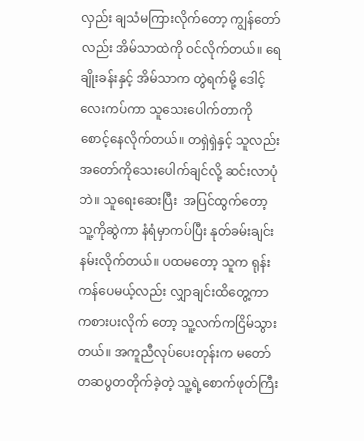လှည်း ချသံမကြားလိုက်တော့ ကျွန်တော်လည်း အိမ်သာထဲကို ဝင်လိုက်တယ်။ ရေချိုးခန်းနှင့် အိမ်သာက တွဲရက်မို့ ဒေါင့်လေးကပ်ကာ သူသေးပေါက်တာကို စောင့်နေလိုက်တယ်။ တရှဲရှဲနှင့် သူလည်း အတော်ကိုသေးပေါက်ချင်လို့ ဆင်းလာပုံဘဲ။ သူရေးဆေးပြီး  အပြင်ထွက်တော့ သူ့ကိုဆွဲကာ နံရံမှာကပ်ပြီး နုတ်ခမ်းချင်းနမ်းလိုက်တယ်။ ပထမတော့ သူက ရုန်းကန်ပေမယ့်လည်း လျှာချင်းထိတွေ့ကာ ကစားပးလိုက် တော့ သူ့လက်ကငြိမ်သွားတယ်။ အကူညီလုပ်ပေးတုန်းက မတော်တဆပွတတိုက်ခဲ့တဲ့ သူ့ရဲ့စောက်ဖုတ်ကြီး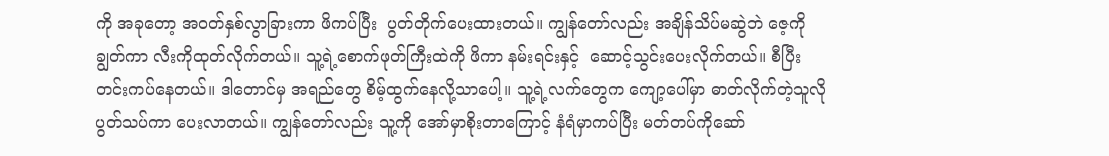ကို အခုတော့ အဝတ်နှစ်လွာခြားကာ ဖိကပ်ပြီး  ပွတ်တိုက်ပေးထားတယ်။ ကျွန်တော်လည်း အချိန်သိပ်မဆွဲဘဲ ဇေ့ကို ချွတ်ကာ လီးကိုထုတ်လိုက်တယ်။ သူ့ရဲ့စောက်ဖုတ်ကြီးထဲကို ဖိကာ နမ်းရင်းနှင့်  ဆောင့်သွင်းပေးလိုက်တယ်။ စီပြီးတင်းကပ်နေတယ်။ ဒါတောင်မှ အရည်တွေ စိမ့်ထွက်နေလို့သာပေါ့။ သူ့ရဲ့လက်တွေက ကျော့ပေါ်မှာ ဓာတ်လိုက်တဲ့သူလို  ပွတ်သပ်ကာ ပေးလာတယ်။ ကျွန်တော်လည်း သူ့ကို အော်မှာစိုးတာကြောင့် နံရံမှာကပ်ပြီး မတ်တပ်ကိုဆော်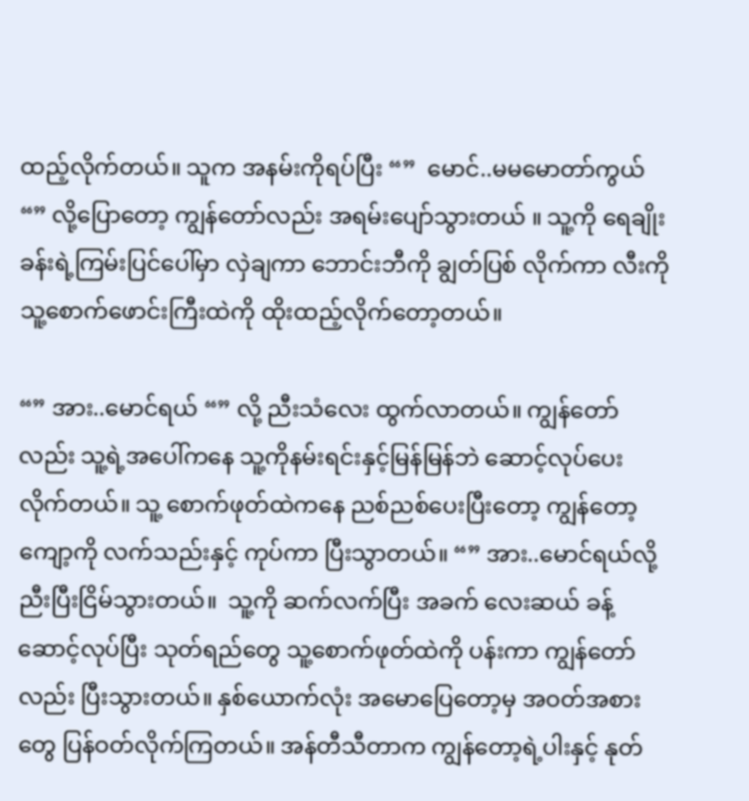ထည့်လိုက်တယ်။ သူက အနမ်းကိုရပ်ပြီး “”  မောင်..မမမောတာ်ကွယ် “” လို့ပြောတော့ ကျွန်တော်လည်း အရမ်းပျော်သွားတယ် ။ သူ့ကို ရေချိုးခန်းရဲ့ကြမ်းပြင်ပေါ်မှာ လှဲချကာ ဘောင်းဘီကို ချွတ်ပြစ် လိုက်ကာ လီးကို သူ့စောက်ဖောင်းကြီးထဲကို ထိုးထည့်လိုက်တော့တယ်။

“” အား..မောင်ရယ် “” လို့ ညီးသံလေး ထွက်လာတယ်။ ကျွန်တော်လည်း သူ့ရဲ့အပေါ်ကနေ သူ့ကိုနမ်းရင်းနှင့်မြန်မြန်ဘဲ ဆောင့်လုပ်ပေးလိုက်တယ်။ သူ့ စောက်ဖုတ်ထဲကနေ ညစ်ညစ်ပေးပြီးတော့ ကျွန်တော့ကျော့ကို လက်သည်းနှင့် ကုပ်ကာ ပြီးသွာတယ်။ “” အား..မောင်ရယ်လို့ ညီးပြီးငြိမ်သွားတယ်။  သူ့ကို ဆက်လက်ပြီး အခက် လေးဆယ် ခန့်ဆောင့်လုပ်ပြီး သုတ်ရည်တွေ သူ့စောက်ဖုတ်ထဲကို ပန်းကာ ကျွန်တော်လည်း ပြီးသွားတယ်။ နှစ်ယောက်လုံး အမောပြေတော့မှ အဝတ်အစားတွေ ပြန်ဝတ်လိုက်ကြတယ်။ အန်တီသီတာက ကျွန်တော့ရဲ့ပါးနှင့် နုတ်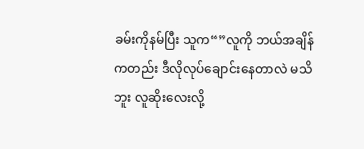ခမ်းကိုနမ်ပြီး သူက“”လူကို ဘယ်အချိန်ကတည်း ဒီလိုလုပ်ချောင်းနေတာလဲ မသိဘူး လူဆိုးလေးလို့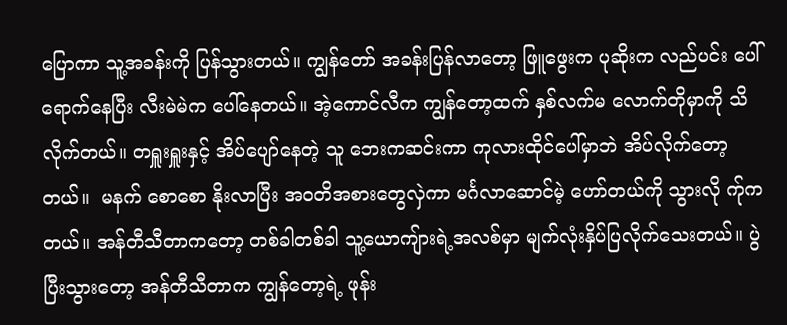ပြောကာ သူ့အခန်းကို ပြန်သွားတယ်။ ကျွန်တော် အခန်းပြန်လာတော့ ဖြူဖွေးက ပုဆိုးက လည်ပင်း ပေါ်ရောက်နေပြီး လီးမဲမဲက ပေါ်နေတယ်။ အဲ့ကောင်လီက ကျွန်တော့ထက် နှစ်လက်မ လောက်တိုမှာကို သိလိုက်တယ်။ တရှူးရှူးနှင့် အိပ်ပျော်နေတဲ့ သူ ဘေးကဆင်းကာ ကုလားထိုင်ပေါ်မှာဘဲ အိပ်လိုက်တော့တယ်။  မနက် စောစော နိုးလာပြီး အဝတိအစားတွေလှဲကာ မင်္ဂလာဆောင်မဲ့ ဟော်တယ်ကို သွားလို က်ုကတယ်။ အန်တီသီတာကတော့ တစ်ခါတစ်ခါ သူ့ယောကျ်ားရဲ့အလစ်မှာ မျက်လုံးနှိပ်ပြလိုက်သေးတယ်။ ပွဲပြီးသွားတော့ အန်တီသီတာက ကျွန်တော့ရဲ့ ဖုန်း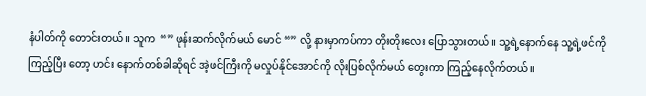နံပါတ်ကို တောင်းတယ်။ သူက  “” ဖုန်းဆက်လိုက်မယ် မောင် “” လို့ နားမှာကပ်ကာ တိုးတိုးလေး ပြောသွားတယ်။ သူ့ရဲ့နောက်နေ သူ့ရဲ့ဖင်ကိုကြည့်ပြီး တော့ ဟင်း နောက်တစ်ခါဆိုရင် အဲ့ဖင်ကြီးကို မလှုပ်နိုင်အောင်ကို လိုးပြစ်လိုက်မယ် တွေးကာ ကြည့်နေလိုက်တယ်။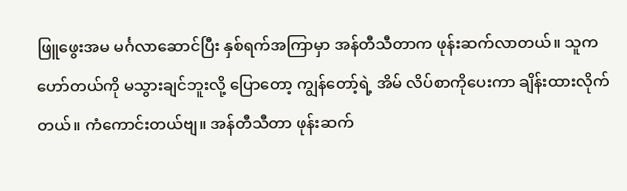ဖြူဖွေးအမ မင်္ဂလာဆောင်ပြီး နှစ်ရက်အကြာမှာ အန်တီသီတာက ဖုန်းဆက်လာတယ်။ သူက ဟော်တယ်ကို မသွားချင်ဘူးလို့ ပြောတော့ ကျွန်တော့်ရဲ့ အိမ် လိပ်စာကိုပေးကာ ချိန်းထားလိုက်တယ်။ ကံကောင်းတယ်ဗျ။ အန်တီသီတာ ဖုန်းဆက်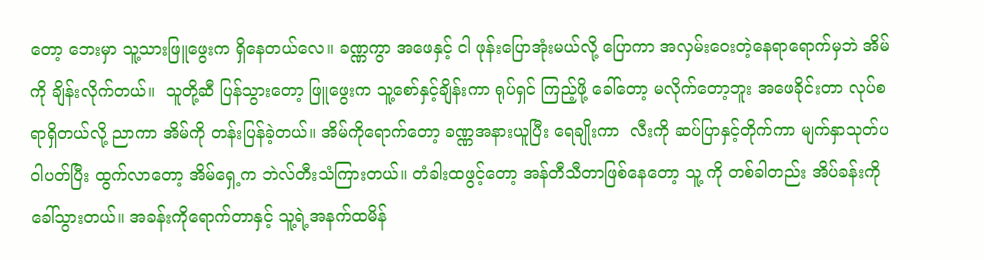တော့ ဘေးမှာ သူ့သားဖြူဖွေးက ရှိနေတယ်လေ။ ခဏ္ဏကွာ အဖေနှင့် ငါ ဖုန်းပြောအုံးမယ်လို့ ပြောကာ အလှမ်းဝေးတဲ့နေရာရောက်မှဘဲ အိမ်ကို ချိန်းလိုက်တယ်။  သူတို့ဆီ ပြန်သွားတော့ ဖြူဖွေးက သူ့စော်နှင့်ချိန်းကာ ရုပ်ရှင် ကြည့်ဖို့ ခေါ်တော့ မလိုက်တော့ဘူး အဖေခိုင်းတာ လုပ်စရာရှိတယ်လို့ ညာကာ အိမ်ကို တန်းပြန်ခဲ့တယ်။ အိမ်ကိုရောက်တော့ ခဏ္ဏအနားယူပြီး ရေချိုးကာ  လီးကို ဆပ်ပြာနှင့်တိုက်ကာ မျက်နှာသုတ်ပဝါပတ်ပြီး ထွက်လာတော့ အိမ်ရှေ့က ဘဲလ်တီးသံကြားတယ်။ တံခါးထဖွင့်တော့ အန်တီသီတာဖြစ်နေတော့ သူ့ ကို တစ်ခါတည်း အိပ်ခန်းကို ခေါ်သွားတယ်။ အခန်းကိုရောက်တာနှင့် သူ့ရဲ့အနက်ထမိန်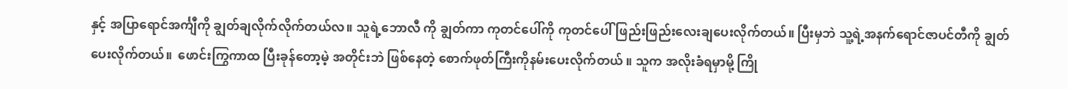နှင့် အပြာရောင်အင်္ကျီကို ချွတ်ချလိုက်လိုက်တယ်လ။ သူရဲ့ဘောလီ ကို ချွတ်ကာ ကုတင်ပေါ်ကို ကုတင်ပေါ် ဖြည်းဖြည်းလေးချပေးလိုက်တယ်။ ပြီးမှဘဲ သူ့ရဲ့အနက်ရောင်ဇာပင်တီကို ချွတ်ပေးလိုက်တယ်။  ဖောင်းကြွကာထ ပြီးခုန်တော့မဲ့ အတိုင်းဘဲ ဖြစ်နေတဲ့ စောက်ဖုတ်ကြီးကိုနမ်းပေးလိုက်တယ် ။ သူက အလိုးခံရမှာမို့ ကြို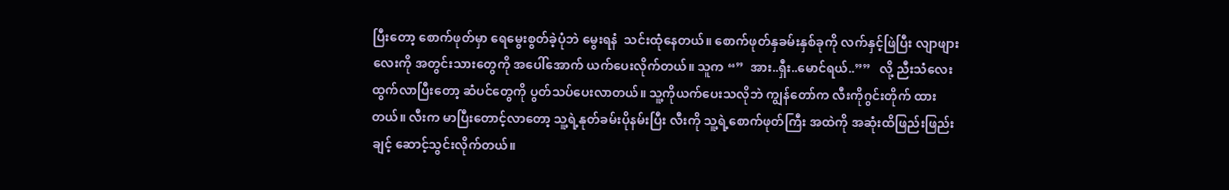ပြီးတော့ စောက်ဖုတ်မှာ ရေမွေးစွတ်ခဲ့ပုံဘဲ မွေးရနံ  သင်းထုံနေတယ်။ စောက်ဖုတ်နှခမ်းနှစ်ခုကို လက်နှင့်ဖြဲပြီး လျာဖျားလေးကို အတွင်းသားတွေကို အပေါ်အောက် ယက်ပေးလိုက်တယ်။ သူက “”  အား..ရှီး..မောင်ရယ်..””   လို့ ညီးသံလေးထွက်လာပြီးတော့ ဆံပင်တွေကို ပွတ်သပ်ပေးလာတယ်။ သူ့ကိုယက်ပေးသလိုဘဲ ကျွန်တော်က လီးကိုဂွင်းတိုက် ထားတယ်။ လီးက မာပြီးတောင့်လာတော့ သူ့ရဲ့နုတ်ခမ်းပိုနမ်းပြီး လီးကို သူ့ရဲ့စောက်ဖုတ်ကြီး အထဲကို အဆုံးထိဖြည်းဖြည်းချင့် ဆောင့်သွင်းလိုက်တယ်။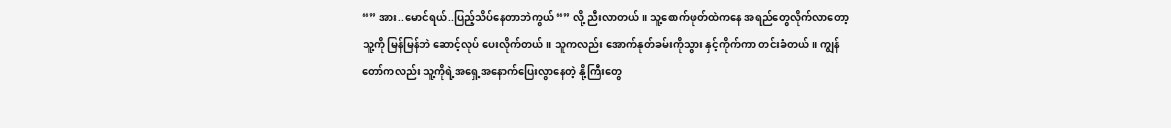“” အား..မောင်ရယ်..ပြည့်သိပ်နေတာဘဲကွယ် “” လို့ ညီးလာတယ်။ သူ့စောက်ဖုတ်ထဲကနေ အရည်တွေလိုက်လာတော့ သူ့ကို မြန်မြန်ဘဲ ဆောင့်လုပ် ပေးလိုက်တယ်။ သူကလည်း အောက်နုတ်ခမ်းကိုသွား နှင့်ကိုက်ကာ တင်းခံတယ်။ ကျွန်တော်ကလည်း သူ့ကိုရဲ့အရှေ့အနောက်ပြေးလွာနေတဲ့ နို့ကြီးတွေ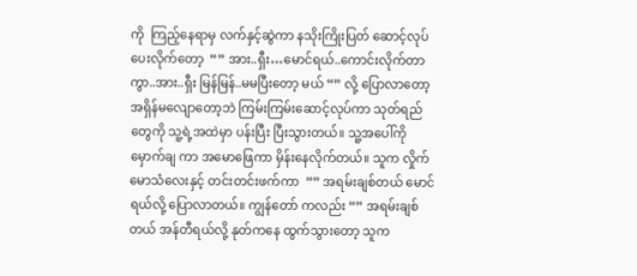ကို  ကြည့်နေရာမှ လက်နှင့်ဆွဲကာ နသိုးကြိုးပြတ် ဆောင့်လုပ်ပေးလိုက်တော့  “” အား..ရှီး…မောင်ရယ်..ကောင်းလိုက်တာကွာ..အား..ရှီး မြန်မြန်..မမပြီးတော့ မယ် “” လို့ ပြောလာတော့ အရှိန်မလျောတော့ဘဲ ကြမ်းကြမ်းဆောင့်လုပ်ကာ သုတ်ရည်တွေကို သူ့ရဲ့အထဲမှာ ပန်းပြီး ပြီးသွားတယ်။ သူ့အပေါ်ကို မှောက်ချ ကာ အမောဖြေကာ မှိန်းနေလိုက်တယ်။ သူက လှိုက်မောသံလေးနှင့် တင်းတင်းဖက်ကာ  “” အရမ်းချစ်တယ် မောင်ရယ်လို့ ပြောလာတယ်။ ကျွန်တော် ကလည်း “” အရမ်းချစ်တယ် အန်တီရယ်လို့ နုတ်ကနေ ထွက်သွားတော့ သူက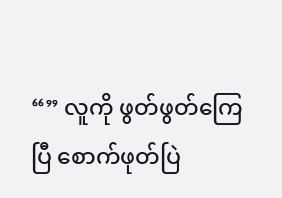“” လူကို ဖွတ်ဖွတ်ကြေပြီ စောက်ဖုတ်ပြဲ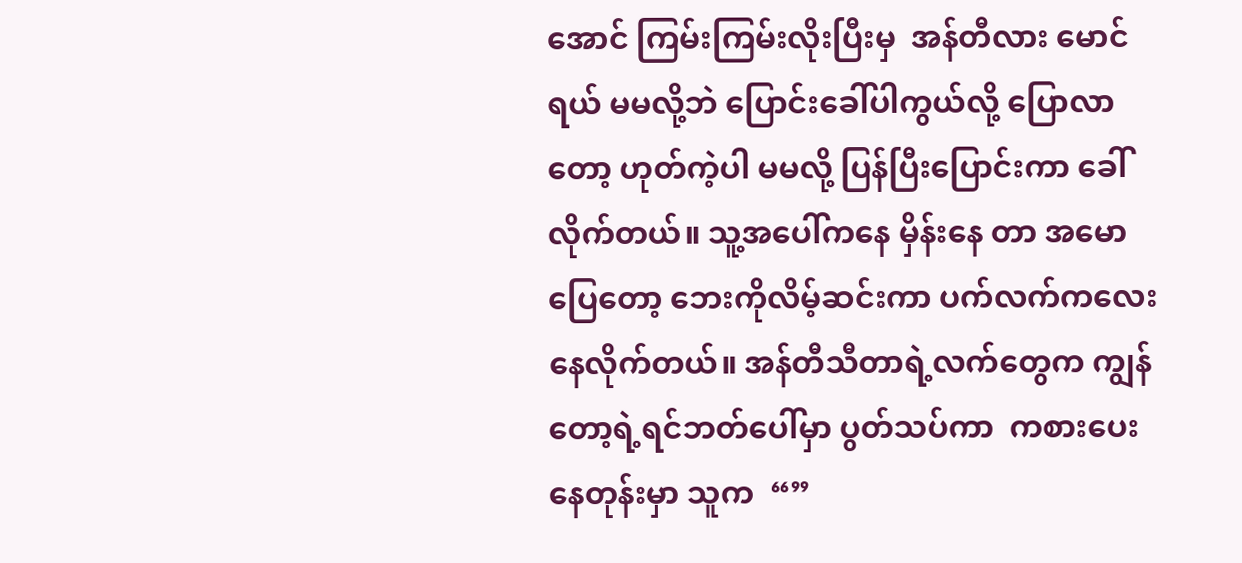အောင် ကြမ်းကြမ်းလိုးပြီးမှ  အန်တီလား မောင်ရယ် မမလို့ဘဲ ပြောင်းခေါ်ပါကွယ်လို့ ပြောလာတော့ ဟုတ်ကဲ့ပါ မမလို့ ပြန်ပြီးပြောင်းကာ ခေါ်လိုက်တယ်။ သူ့အပေါ်ကနေ မှိန်းနေ တာ အမောပြေတော့ ဘေးကိုလိမ့်ဆင်းကာ ပက်လက်ကလေး နေလိုက်တယ်။ အန်တီသီတာရဲ့လက်တွေက ကျွန်တော့ရဲ့ရင်ဘတ်ပေါ်မှာ ပွတ်သပ်ကာ  ကစားပေးနေတုန်းမှာ သူက  “”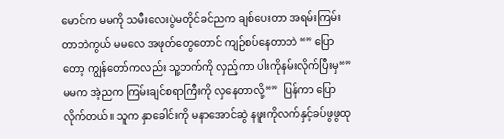မောင်က မမကို သမီးလေးပွဲမတိုင်ခင်ညက ချစ်ပေးတာ အရမ်းကြမ်းတာဘဲကွယ် မမလေ အဖုတ်တွေတောင် ကျဉ်စပ်နေတာဘဲ “” ပြောတော့ ကျွန်တော်ကလည်း သူ့ဘက်ကို လှည့်ကာ ပါးကိုနမ်းလိုက်ပြီးမှ“” မမက အဲ့ညက ကြမ်းချင်စရာကြီးကို လှနေတာလို့“”  ပြန်ကာ ပြောလိုက်တယ်။ သူက နှာခေါင်းကို မနာအောင်ဆွဲ နဖူးကိုလက်နှင့်ခပ်ဖွဖွထု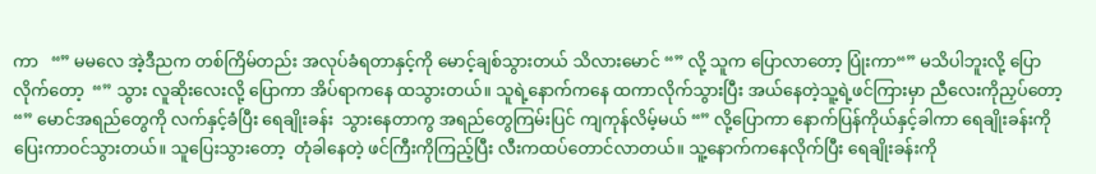ကာ   “” မမလေ အဲ့ဒီညက တစ်ကြိမ်တည်း အလုပ်ခံရတာနှင့်ကို မောင့်ချစ်သွားတယ် သိလားမောင် “” လို့ သူက ပြောလာတော့ ပြုံးကာ“” မသိပါဘူးလို့ ပြောလိုက်တော့  “” သွား လူဆိုးလေးလို့ ပြောကာ အိပ်ရာကနေ ထသွားတယ်။ သူရဲ့နောက်ကနေ ထကာလိုက်သွားပြီး အယ်နေတဲ့သူ့ရဲ့ဖင်ကြားမှာ ညီလေးကိုညှပ်တော့  “” မောင်အရည်တွေကို လက်နှင့်ခံပြီး ရေချိုးခန်း  သွားနေတာကွ အရည်တွေကြမ်းပြင် ကျကုန်လိမ့်မယ် “” လို့ပြောကာ နောက်ပြန်ကိုယ်နှင့်ခါကာ ရေချိုးခန်းကို ပြေးကာဝင်သွားတယ်။ သူပြေးသွားတော့  တုံခါနေတဲ့ ဖင်ကြီးကိုကြည့်ပြီး လီးကထပ်တောင်လာတယ်။ သူ့နောက်ကနေလိုက်ပြီး ရေချိုးခန်းကို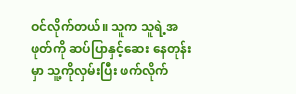ဝင်လိုက်တယ်။ သူက သူရဲ့အဖုတ်ကို ဆပ်ပြာနှင့်ဆေး နေတုန်းမှာ သူ့ကိုလှမ်းပြီး ဖက်လိုက်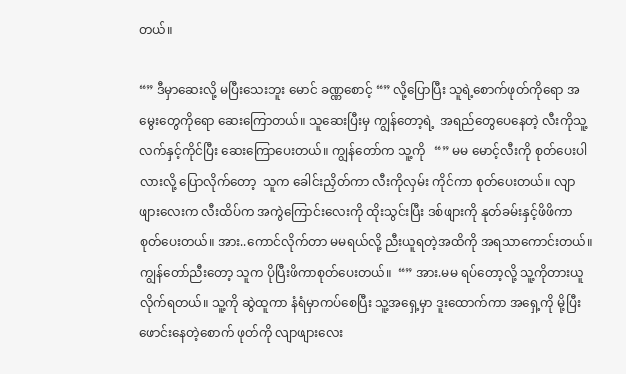တယ်။

“” ဒီမှာဆေးလို့ မပြီးသေးဘူး မောင် ခဏ္ဏစောင့် “” လို့ပြောပြီး သူရဲ့စောက်ဖုတ်ကိုရော အမွေးတွေကိုရော ဆေးကြောတယ်။ သူဆေးပြီးမှ ကျွန်တော့ရဲ့  အရည်တွေပေနေတဲ့ လီးကိုသူ့လက်နှင့်ကိုင်ပြီး ဆေးကြောပေးတယ်။ ကျွန်တော်က သူ့ကို   “” မမ မောင့်လီးကို စုတ်ပေးပါလားလို့ ပြောလိုက်တော့  သူက ခေါင်းညှိတ်ကာ လီးကိုလှမ်း ကိုင်ကာ စုတ်ပေးတယ်။ လျာဖျားလေးက လီးထိပ်က အကွဲကြောင်းလေးကို ထိုးသွင်းပြီး ဒစ်ဖျားကို နုတ်ခမ်းနှင့်ဖိဖိကာ စုတ်ပေးတယ်။ အား..ကောင်လိုက်တာ မမရယ်လို့ ညီးယူရတဲ့အထိကို အရသာကောင်းတယ်။ ကျွန်တော်ညီးတော့ သူက ပိုပြီးဖိကာစုတ်ပေးတယ်။  “” အား.မမ ရပ်တော့လို့ သူ့ကိုတားယူလိုက်ရတယ်။ သူ့ကို ဆွဲထူကာ နံရံမှာကပ်စေပြီး သူ့အရှေ့မှာ ဒူးထောက်ကာ အရှေ့ကို မို့ပြီးဖောင်းနေတဲ့စောက် ဖုတ်ကို လျာဖျားလေး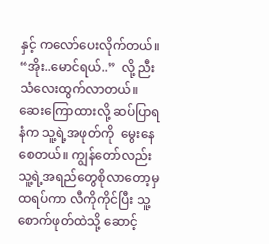နှင့် ကလော်ပေးလိုက်တယ်။ “အိုး..မောင်ရယ်..”  လို့ ညီးသံလေးထွက်လာတယ်။ ဆေးကြောထားလို့ ဆပ်ပြာရနံက သူ့ရဲ့အဖုတ်ကို  မွေးနေစေတယ်။ ကျွန်တော်လည်း သူ့ရဲ့အရည်တွေစိုလာတော့မှ ထရပ်ကာ လီကိုကိုင်ပြီး သူ့စောက်ဖုတ်ထဲသို့ ဆောင့်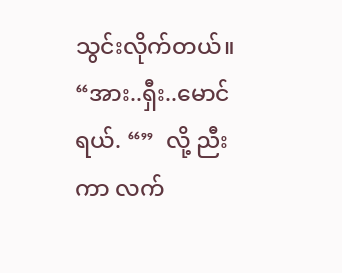သွင်းလိုက်တယ်။  “အား..ရှီး..မောင် ရယ်. “”  လို့ ညီးကာ လက်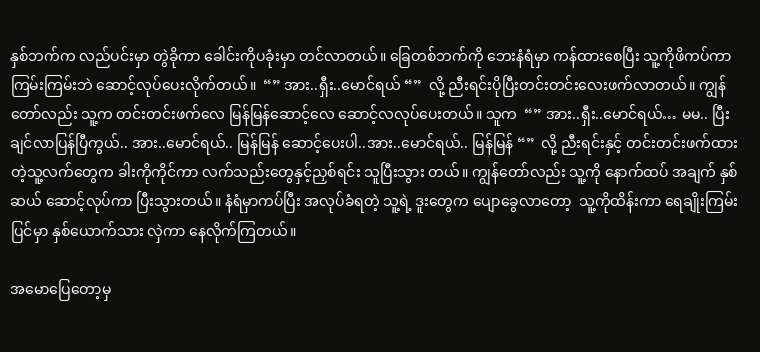နှစ်ဘက်က လည်ပင်းမှာ တွဲခိုကာ ခေါင်းကိုပခုံးမှာ တင်လာတယ်။ ခြေတစ်ဘက်ကို ဘေးနံရံမှာ ကန်ထားစေပြီး သူ့ကိုဖိကပ်ကာ  ကြမ်းကြမ်းဘဲ ဆောင့်လုပ်ပေးလိုက်တယ်။  “” အား..ရှီး..မောင်ရယ် “”  လို့ ညီးရင်းပိုပြီးတင်းတင်းလေးဖက်လာတယ်။ ကျွန်တော်လည်း သူ့က တင်းတင်းဖက်လေ မြန်မြန်ဆောင့်လေ ဆောင့်လလုပ်ပေးတယ်။ သူက  “” အား..ရှီး..မောင်ရယ်… မမ.. ပြီးချင်လာပြန်ပြီကွယ်.. အား..မောင်ရယ်.. မြန်မြန် ဆောင့်ပေးပါ..အား..မောင်ရယ်.. မြန်မြန် “”  လို့ ညီးရင်းနှင့် တင်းတင်းဖက်ထားတဲ့သူ့လက်တွေက ခါးကိုကိုင်ကာ လက်သည်းတွေနှင့်ညှစ်ရင်း သူပြီးသွား တယ်။ ကျွန်တော်လည်း သူ့ကို နောက်ထပ် အချက် နှစ်ဆယ် ဆောင့်လုပ်ကာ ပြီးသွားတယ်။ နံရံမှာကပ်ပြီး အလုပ်ခံရတဲ့ သူ့ရဲ့ ဒူးတွေက ပျောခွေလာတော့  သူ့ကိုထိန်းကာ ရေချိုးကြမ်းပြင်မှာ နှစ်ယောက်သား လှဲကာ နေလိုက်ကြတယ်။

အမောပြေတော့မှ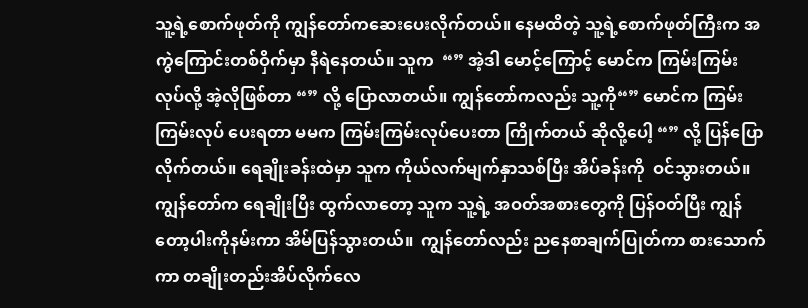သူ့ရဲ့စောက်ဖုတ်ကို ကျွန်တော်ကဆေးပေးလိုက်တယ်။ နေမထိတဲ့ သူ့ရဲ့စောက်ဖုတ်ကြီးက အကွဲကြောင်းတစ်ဝှိက်မှာ နီရဲနေတယ်။ သူက  “” အဲ့ဒါ မောင့်ကြောင့် မောင်က ကြမ်းကြမ်းလုပ်လို့ အဲ့လိုဖြစ်တာ “” လို့ ပြောလာတယ်။ ကျွန်တော်ကလည်း သူ့ကို“” မောင်က ကြမ်းကြမ်းလုပ် ပေးရတာ မမက ကြမ်းကြမ်းလုပ်ပေးတာ ကြိုက်တယ် ဆိုလို့ပေါ့ “” လို့ ပြန်ပြောလိုက်တယ်။ ရေချိုးခန်းထဲမှာ သူက ကိုယ်လက်မျက်နှာသစ်ပြီး အိပ်ခန်းကို  ဝင်သွားတယ်။ ကျွန်တော်က ရေချိုးပြီး ထွက်လာတော့ သူက သူ့ရဲ့ အဝတ်အစားတွေကို ပြန်ဝတ်ပြီး ကျွန်တော့ပါးကိုနမ်းကာ အိမ်ပြန်သွားတယ်။  ကျွန်တော်လည်း ညနေစာချက်ပြုတ်ကာ စားသောက်ကာ တချိုးတည်းအိပ်လိုက်လေ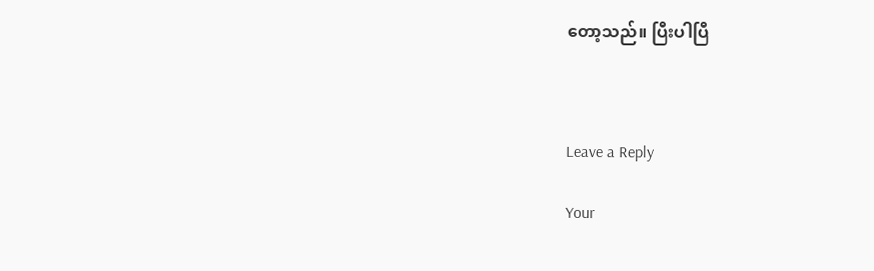တော့သည်။ ပြီးပါပြီ



Leave a Reply

Your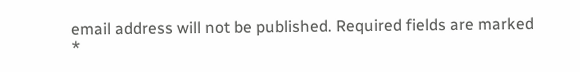email address will not be published. Required fields are marked *